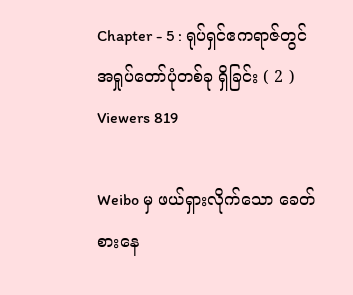Chapter - 5 : ရုပ်ရှင်ဧကရာဇ်တွင် အရှုပ်တော်ပုံတစ်ခု ရှိခြင်း ( 2 )
Viewers 819

Weibo မှ ဖယ်ရှားလိုက်သော ခေတ်စားနေ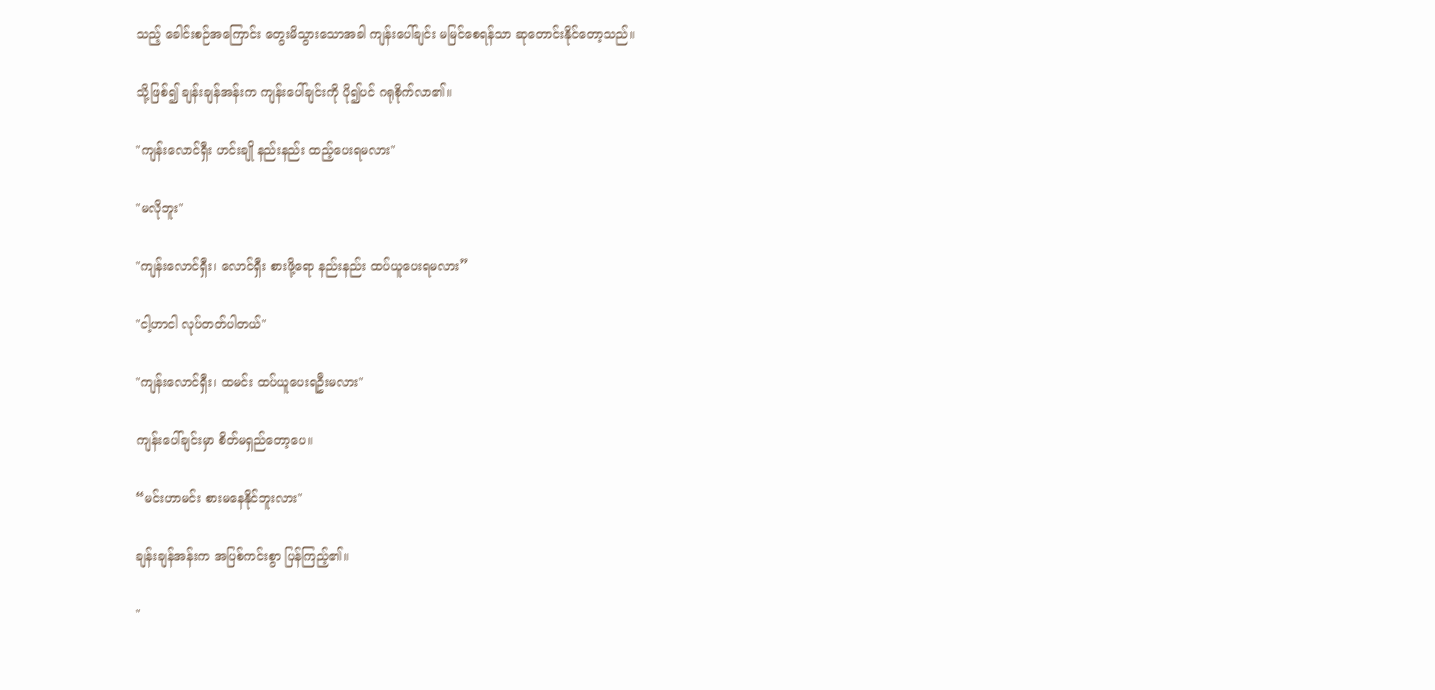သည့် ခေါင်းစဉ်အကြောင်း တွေးမိသွားသောအခါ ကျန်းပေါ်ချင်း မမြင်စေရန်သာ ဆုတောင်းနိုင်တော့သည်။

သို့ဖြစ်၍ ချန်းချန်အန်းက ကျန်းပေါ်ချင်းကို ပို၍ပင် ဂရုစိုက်လာ၏။

"ကျန်းလောင်ရှီး ဟင်းချို နည်းနည်း ထည့်ပေးရမလား"

"မလိုဘူး"

"ကျန်းလောင်ရှီး၊ လောင်ရှီး စားဖို့ရော နည်းနည်း ထပ်ယူပေးရမလား”

"ငါ့ဟာငါ လုပ်တတ်ပါတယ်"

"ကျန်းလောင်ရှီး၊ ထမင်း ထပ်ယူပေးရဦးမလား"

ကျန်းပေါ်ချင်းမှာ စိတ်မရှည်တော့ပေ။

“မင်းဟာမင်း စားမနေနိုင်ဘူးလား"

ချန်းချန်အန်းက အပြစ်ကင်းစွာ ပြန်ကြည့်၏။

"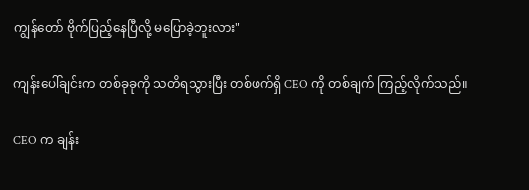ကျွန်တော် ဗိုက်ပြည့်နေပြီလို့ မပြောခဲ့ဘူးလား"

ကျန်းပေါ်ချင်းက တစ်ခုခုကို သတိရသွားပြီး တစ်ဖက်ရှိ CEO ကို တစ်ချက် ကြည့်လိုက်သည်။

CEO က ချန်း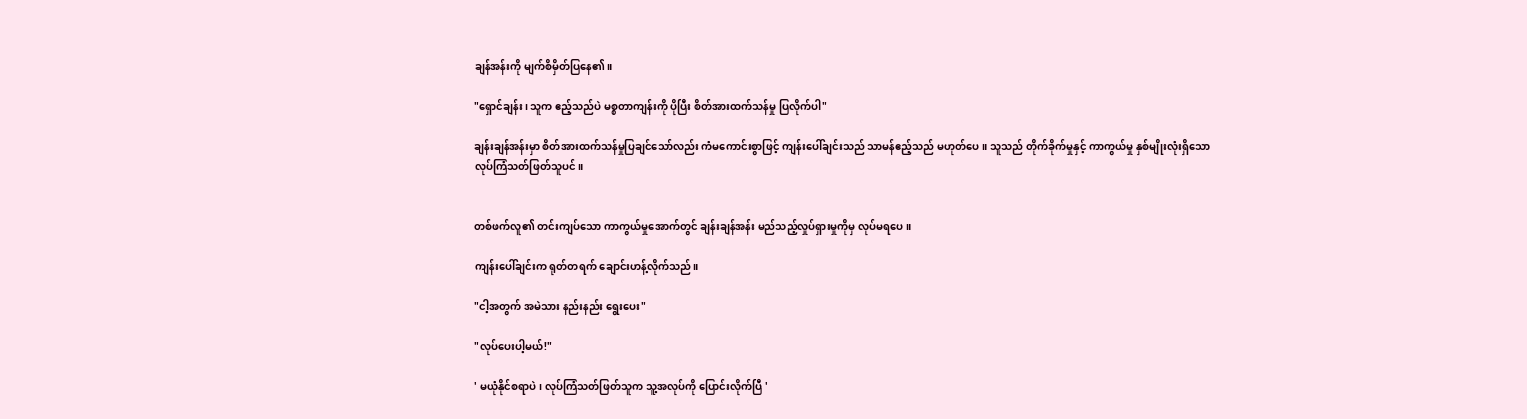ချန်အန်းကို မျက်စိမှိတ်ပြနေ၏။

"ရှောင်ချန်း၊ သူက ဧည့်သည်ပဲ မစ္စတာကျန်းကို ပိုပြီး စိတ်အားထက်သန်မှု ပြလိုက်ပါ"

ချန်းချန်အန်းမှာ စိတ်အားထက်သန်မှုပြချင်သော်လည်း ကံမကောင်းစွာဖြင့် ကျန်းပေါ်ချင်းသည် သာမန်ဧည့်သည် မဟုတ်ပေ။ သူသည် တိုက်ခိုက်မှုနှင့် ကာကွယ်မှု နှစ်မျိုးလုံးရှိသော လုပ်ကြံသတ်ဖြတ်သူပင်။


တစ်ဖက်လူ၏ တင်းကျပ်သော ကာကွယ်မှုအောက်တွင် ချန်းချန်အန်း မည်သည့်လှုပ်ရှားမှုကိုမှ လုပ်မရပေ။

ကျန်းပေါ်ချင်းက ရုတ်တရက် ချောင်းဟန့်လိုက်သည်။

"ငါ့အတွက် အမဲသား နည်းနည်း ရွေးပေး"

"လုပ်ပေးပါ့မယ်!"

' မယုံနိုင်စရာပဲ၊ လုပ်ကြံသတ်ဖြတ်သူက သူ့အလုပ်ကို ပြောင်းလိုက်ပြီ '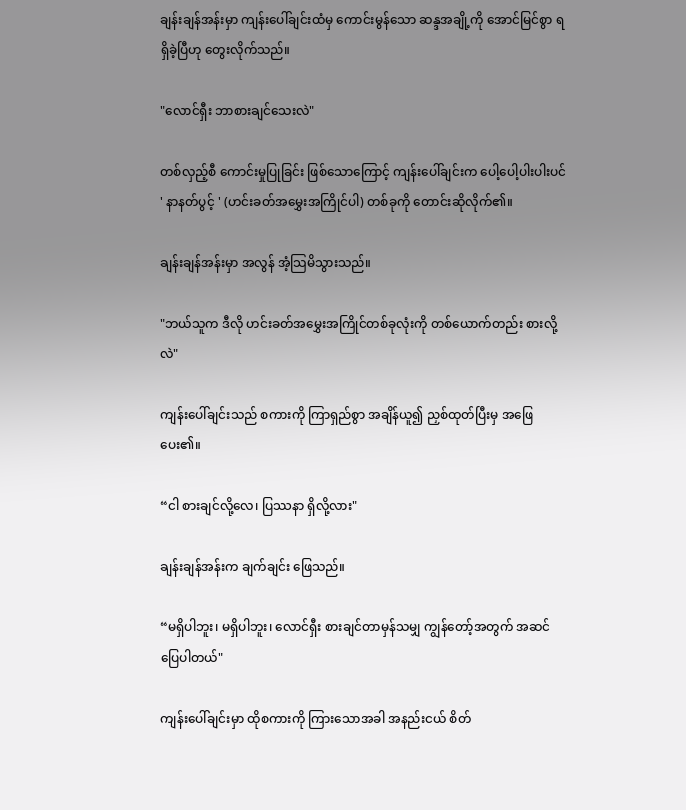ချန်းချန်အန်းမှာ ကျန်းပေါ်ချင်းထံမှ ကောင်းမွန်သော ဆန္ဒအချို့ကို အောင်မြင်စွာ ရရှိခဲ့ပြီဟု တွေးလိုက်သည်။

"လောင်ရှီး ဘာစားချင်သေးလဲ"

တစ်လှည့်စီ ကောင်းမှုပြုခြင်း ဖြစ်သောကြောင့် ကျန်းပေါ်ချင်းက ပေါ့ပေါ့ပါးပါးပင် ' နာနတ်ပွင့် ' (ဟင်းခတ်အမွှေးအကြိုင်ပါ) တစ်ခုကို တောင်းဆိုလိုက်၏။

ချန်းချန်အန်းမှာ အလွန် အံ့သြမိသွားသည်။

"ဘယ်သူက ဒီလို ဟင်းခတ်အမွှေးအကြိုင်တစ်ခုလုံးကို တစ်ယောက်တည်း စားလို့လဲ"

ကျန်းပေါ်ချင်းသည် စကားကို ကြာရှည်စွာ အချိန်ယူ၍ ညှစ်ထုတ်ပြီးမှ အဖြေပေး၏။

“ငါ စားချင်လို့လေ၊ ပြဿနာ ရှိလို့လား"

ချန်းချန်အန်းက ချက်ချင်း ဖြေသည်။

“မရှိပါဘူး၊ မရှိပါဘူး၊ လောင်ရှီး စားချင်တာမှန်သမျှ ကျွန်တော့်အတွက် အဆင်ပြေပါတယ်"

ကျန်းပေါ်ချင်းမှာ ထိုစကားကို ကြားသောအခါ အနည်းငယ် စိတ်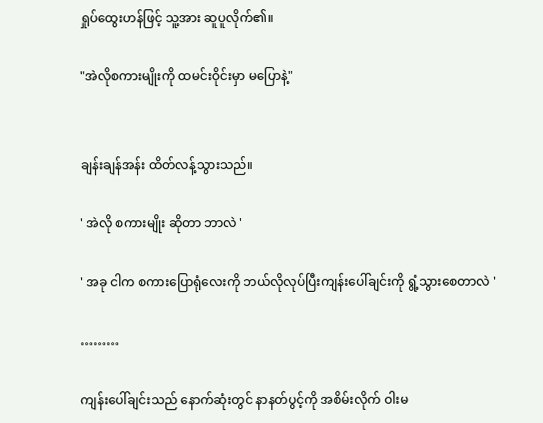ရှုပ်ထွေးဟန်ဖြင့် သူ့အား ဆူပူလိုက်၏။

"အဲလိုစကားမျိုးကို ထမင်းဝိုင်းမှာ မပြောနဲ့"


ချန်းချန်အန်း ထိတ်လန့်သွားသည်။

' အဲလို စကားမျိုး ဆိုတာ ဘာလဲ '

' အခု ငါက စကားပြောရုံလေးကို ဘယ်လိုလုပ်ပြီးကျန်းပေါ်ချင်းကို ရွံ့သွားစေတာလဲ '

………

ကျန်းပေါ်ချင်းသည် နောက်ဆုံးတွင် နာနတ်ပွင့်ကို အစိမ်းလိုက် ဝါးမ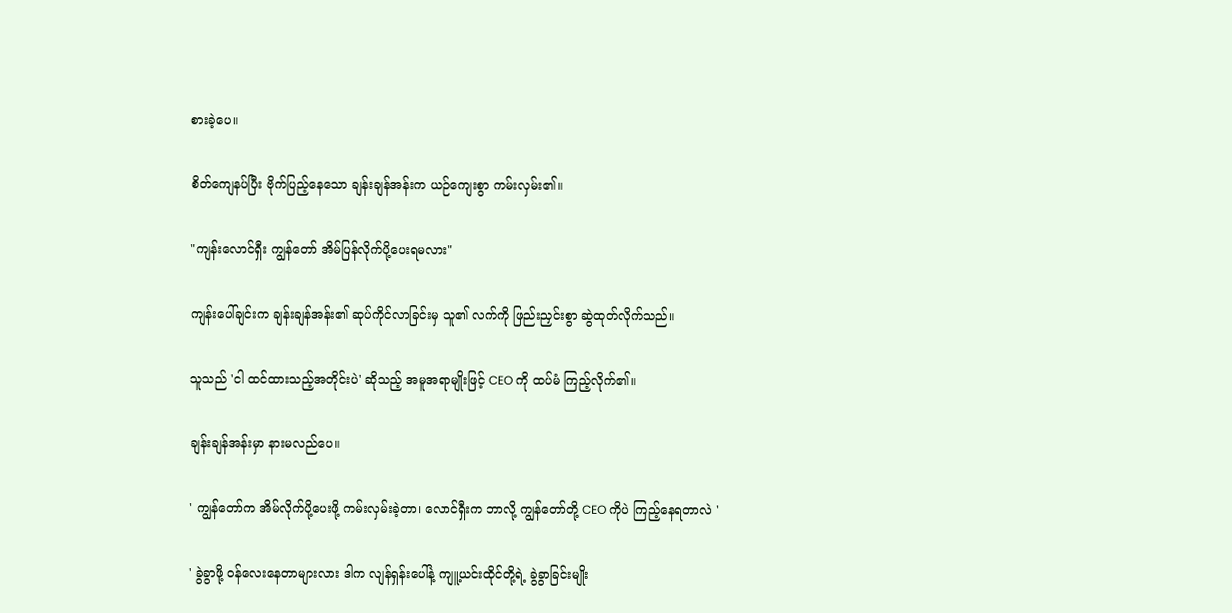စားခဲ့ပေ။

စိတ်ကျေနပ်ပြီး ဗိုက်ပြည့်နေသော ချန်းချန်အန်းက ယဉ်ကျေးစွာ ကမ်းလှမ်း၏။

"ကျန်းလောင်ရှီး ကျွန်တော် အိမ်ပြန်လိုက်ပို့ပေးရမလား"

ကျန်းပေါ်ချင်းက ချန်းချန်အန်း၏ ဆုပ်ကိုင်လာခြင်းမှ သူ၏ လက်ကို ဖြည်းညှင်းစွာ ဆွဲထုတ်လိုက်သည်။

သူသည် 'ငါ ထင်ထားသည့်အတိုင်းပဲ' ဆိုသည့် အမူအရာမျိုးဖြင့် CEO ကို ထပ်မံ ကြည့်လိုက်၏။

ချန်းချန်အန်းမှာ နားမလည်ပေ။

' ကျွန်တော်က အိမ်လိုက်ပို့ပေးဖို့ ကမ်းလှမ်းခဲ့တာ၊ လောင်ရှီးက ဘာလို့ ကျွန်တော်တို့ CEO ကိုပဲ ကြည့်နေရတာလဲ '

' ခွဲခွာဖို့ ဝန်လေးနေတာများလား ဒါက လျန်ရှန်းပေါ်နဲ့ ကျူ့ယင်းထိုင်တို့ရဲ့ ခွဲခွာခြင်းမျိုး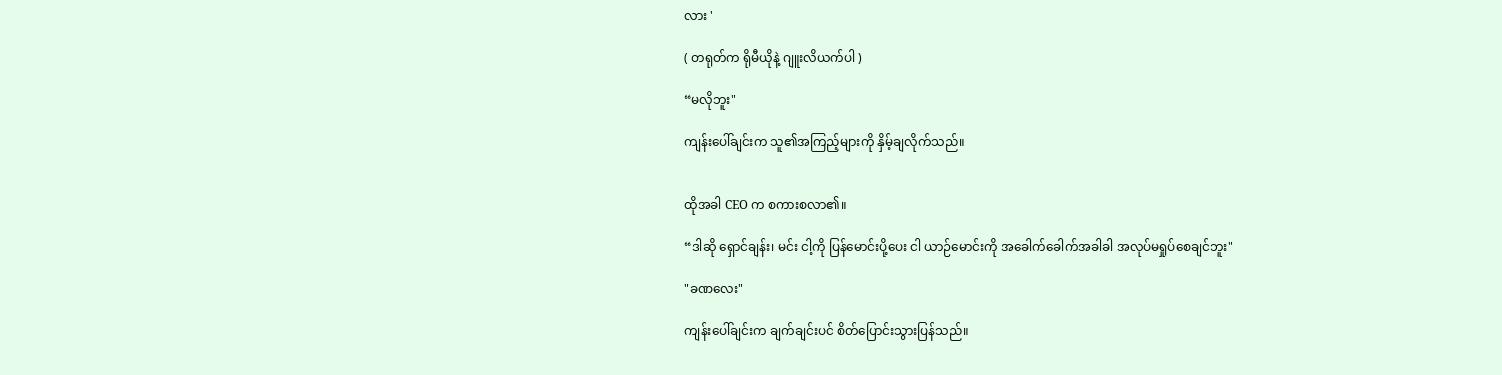လား '

( တရုတ်က ရိုမီယိုနဲ့ ဂျူးလိယက်ပါ )

“မလိုဘူး"

ကျန်းပေါ်ချင်းက သူ၏အကြည့်များကို နှိမ့်ချလိုက်သည်။


ထိုအခါ CEO က စကားစလာ၏။

“ဒါဆို ရှောင်ချန်း၊ မင်း ငါ့ကို ပြန်မောင်းပို့ပေး ငါ ယာဉ်မောင်းကို အခေါက်ခေါက်အခါခါ အလုပ်မရှုပ်စေချင်ဘူး"

"ခဏလေး"

ကျန်းပေါ်ချင်းက ချက်ချင်းပင် စိတ်ပြောင်းသွားပြန်သည်။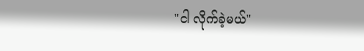"ငါ လိုက်ခဲ့မယ်"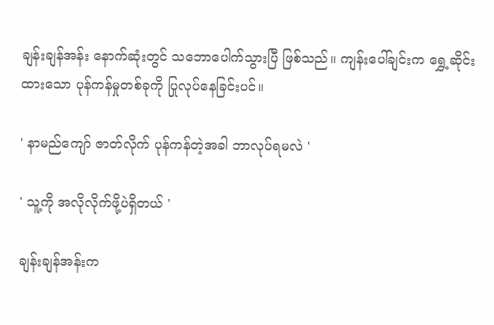ချန်းချန်အန်း နောက်ဆုံးတွင် သဘောပေါက်သွားပြီ ဖြစ်သည်။ ကျန်းပေါ်ချင်းက ရွှေ့ဆိုင်းထားသော ပုန်ကန်မှုတစ်ခုကို ပြုလုပ်နေခြင်းပင်။

' နာမည်ကျော် ဇာတ်လိုက် ပုန်ကန်တဲ့အခါ ဘာလုပ်ရမလဲ '

' သူ့ကို အလိုလိုက်ဖို့ပဲရှိတယ် '

ချန်းချန်အန်းက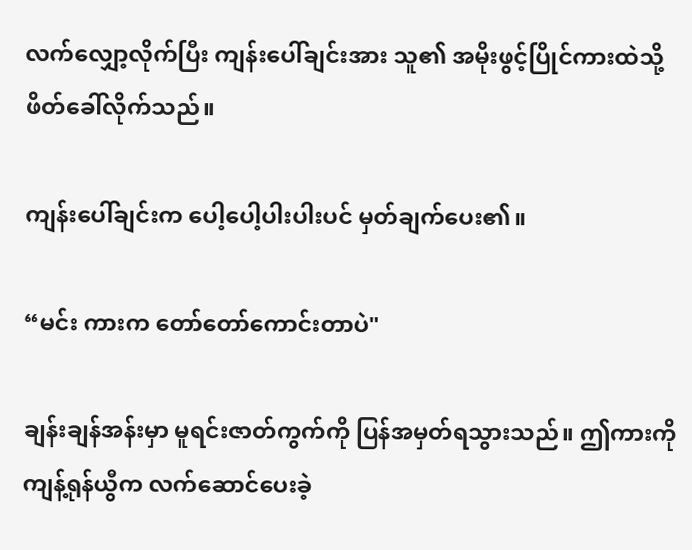လက်လျှော့လိုက်ပြီး ကျန်းပေါ်ချင်းအား သူ၏ အမိုးဖွင့်ပြိုင်ကားထဲသို့ ဖိတ်ခေါ်လိုက်သည်။

ကျန်းပေါ်ချင်းက ပေါ့ပေါ့ပါးပါးပင် မှတ်ချက်ပေး၏။

“မင်း ကားက တော်တော်ကောင်းတာပဲ"

ချန်းချန်အန်းမှာ မူရင်းဇာတ်ကွက်ကို ပြန်အမှတ်ရသွားသည်။ ဤကားကို ကျန့်ရုန်ယွီက လက်ဆောင်ပေးခဲ့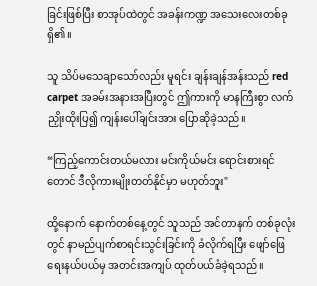ခြင်းဖြစ်ပြီး စာအုပ်ထဲတွင် အခန်းကဏ္ဍ အသေးလေးတစ်ခု ရှိ၏။

သူ သိပ်မသေချာသော်လည်း မူရင်း ချန်းချန်အန်းသည် red carpet အခမ်းအနားအပြီးတွင် ဤကားကို မာနကြီးစွာ လက်ညှိုးထိုးပြ၍ ကျန်းပေါ်ချင်းအား ပြောဆိုခဲ့သည်။

“ကြည့်ကောင်းတယ်မလား မင်းကိုယ်မင်း ရောင်းစားရင်တောင် ဒီလိုကားမျိုးတတ်နိုင်မှာ မဟုတ်ဘူး"

ထို့နောက် နောက်တစ်နေ့တွင် သူသည် အင်တာနက် တစ်ခုလုံးတွင် နာမည်ပျက်စာရင်းသွင်းခြင်းကို ခံလိုက်ရပြီး ဖျော်ဖြေရေးနယ်ပယ်မှ အတင်းအကျပ် ထုတ်ပယ်ခံခဲ့ရသည်။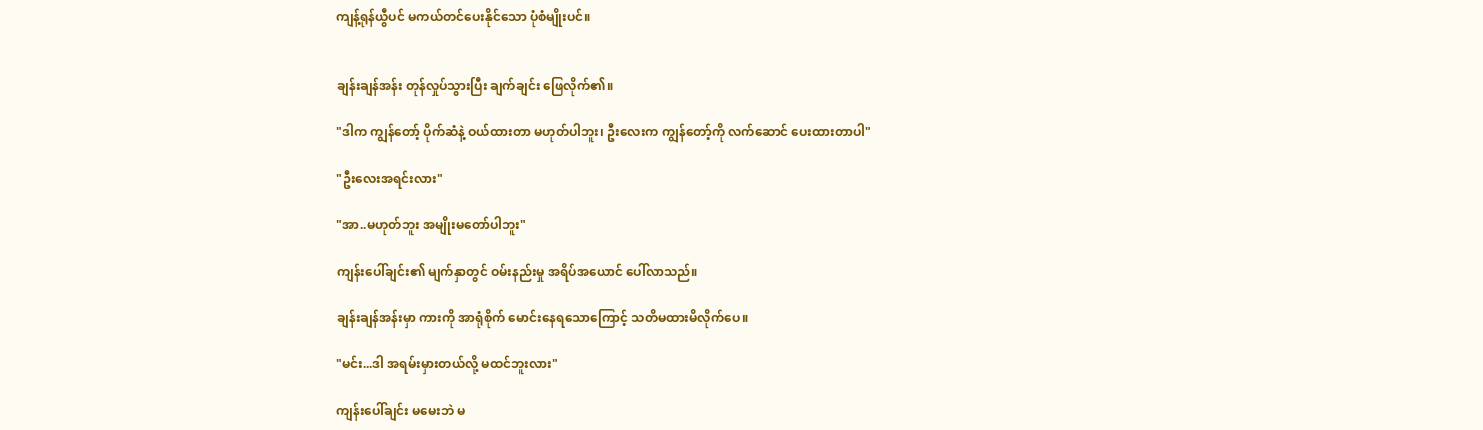ကျန့်ရုန်ယွီပင် မကယ်တင်ပေးနိုင်သော ပုံစံမျိုးပင်။


ချန်းချန်အန်း တုန်လှုပ်သွားပြီး ချက်ချင်း ဖြေလိုက်၏။

"ဒါက ကျွန်တော့် ပိုက်ဆံနဲ့ ဝယ်ထားတာ မဟုတ်ပါဘူး၊ ဦးလေးက ကျွန်တော့်ကို လက်ဆောင် ပေးထားတာပါ"

"ဦးလေးအရင်းလား"

"အာ..မဟုတ်ဘူး အမျိုးမတော်ပါဘူး"

ကျန်းပေါ်ချင်း၏ မျက်နှာတွင် ဝမ်းနည်းမှု အရိပ်အယောင် ပေါ်လာသည်။

ချန်းချန်အန်းမှာ ကားကို အာရုံစိုက် မောင်းနေရသောကြောင့် သတိမထားမိလိုက်ပေ။

"မင်း...ဒါ အရမ်းမှားတယ်လို့ မထင်ဘူးလား"

ကျန်းပေါ်ချင်း မမေးဘဲ မ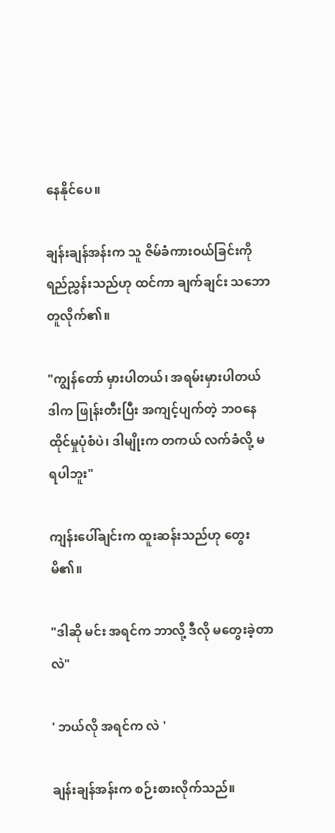နေနိုင်ပေ။

ချန်းချန်အန်းက သူ ဇိမ်ခံကားဝယ်ခြင်းကို ရည်ညွှန်းသည်ဟု ထင်ကာ ချက်ချင်း သဘောတူလိုက်၏။

"ကျွန်တော် မှားပါတယ်၊ အရမ်းမှားပါတယ် ဒါက ဖြုန်းတီးပြီး အကျင့်ပျက်တဲ့ ဘဝနေထိုင်မှုပုံစံပဲ၊ ဒါမျိုးက တကယ် လက်ခံလို့ မရပါဘူး"

ကျန်းပေါ်ချင်းက ထူးဆန်းသည်ဟု တွေးမိ၏။

"ဒါဆို မင်း အရင်က ဘာလို့ ဒီလို မတွေးခဲ့တာလဲ"

' ဘယ်လို အရင်က လဲ '

ချန်းချန်အန်းက စဉ်းစားလိုက်သည်။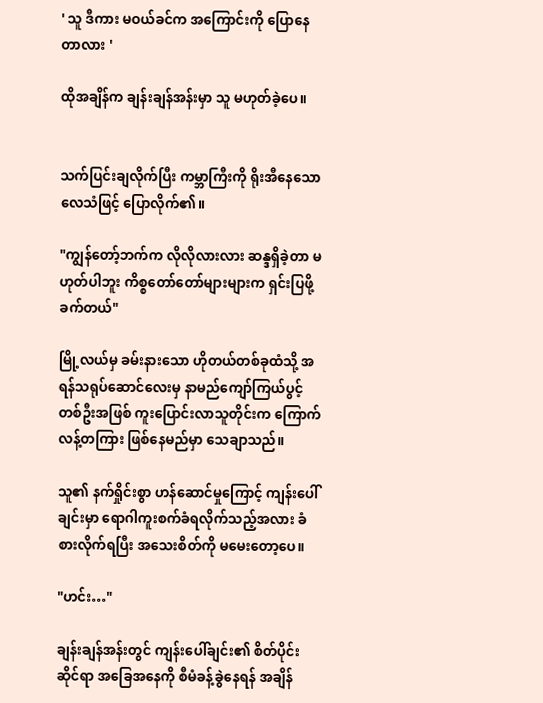' သူ ဒီကား မဝယ်ခင်က အကြောင်းကို ပြောနေတာလား '

ထိုအချိန်က ချန်းချန်အန်းမှာ သူ မဟုတ်ခဲ့ပေ။


သက်ပြင်းချလိုက်ပြီး ကမ္ဘာကြီးကို ရိုးအီနေသော လေသံဖြင့် ပြောလိုက်၏။

"ကျွန်တော့်ဘက်က လိုလိုလားလား ဆန္ဒရှိခဲ့တာ မဟုတ်ပါဘူး ကိစ္စတော်တော်များများက ရှင်းပြဖို့ ခက်တယ်"

မြို့လယ်မှ ခမ်းနားသော ဟိုတယ်တစ်ခုထံသို့ အရန်သရုပ်ဆောင်‌လေးမှ နာမည်ကျော်ကြယ်ပွင့်တစ်ဦးအဖြစ် ကူးပြောင်းလာသူတိုင်းက ကြောက်လန့်တကြား ဖြစ်နေမည်မှာ သေချာသည်။

သူ၏ နက်ရှိုင်းစွာ ဟန်ဆောင်မှုကြောင့် ကျန်းပေါ်ချင်းမှာ ရောဂါကူးစက်ခံရလိုက်သည့်အလား ခံစားလိုက်ရပြီး အသေးစိတ်ကို မမေးတော့ပေ။

"ဟင်း…"

ချန်းချန်အန်းတွင် ကျန်းပေါ်ချင်း၏ စိတ်ပိုင်းဆိုင်ရာ အခြေအနေကို စီမံခန့်ခွဲနေရန် အချိန်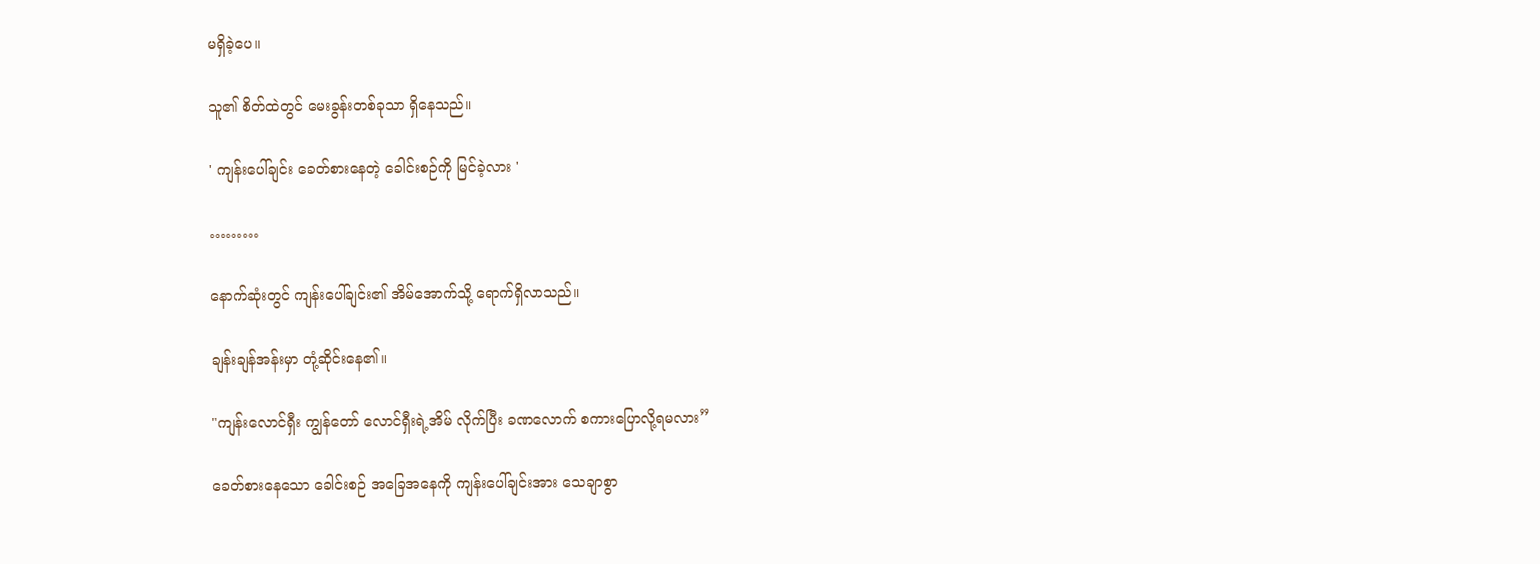မရှိခဲ့ပေ။

သူ၏ စိတ်ထဲတွင် မေးခွန်းတစ်ခုသာ ရှိနေသည်။

' ကျန်းပေါ်ချင်း ခေတ်စားနေတဲ့ ခေါင်းစဉ်ကို မြင်ခဲ့လား '

………

နောက်ဆုံးတွင် ကျန်းပေါ်ချင်း၏ အိမ်အောက်သို့ ရောက်ရှိလာသည်။

ချန်းချန်အန်းမှာ တုံ့ဆိုင်းနေ၏။

"ကျန်းလောင်ရှီး ကျွန်တော် လောင်ရှီးရဲ့အိမ် လိုက်ပြီး ခဏလောက် စကားပြောလို့ရမလား”

ခေတ်စားနေသော ခေါင်းစဉ် အခြေအနေကို ကျန်းပေါ်ချင်းအား သေချာစွာ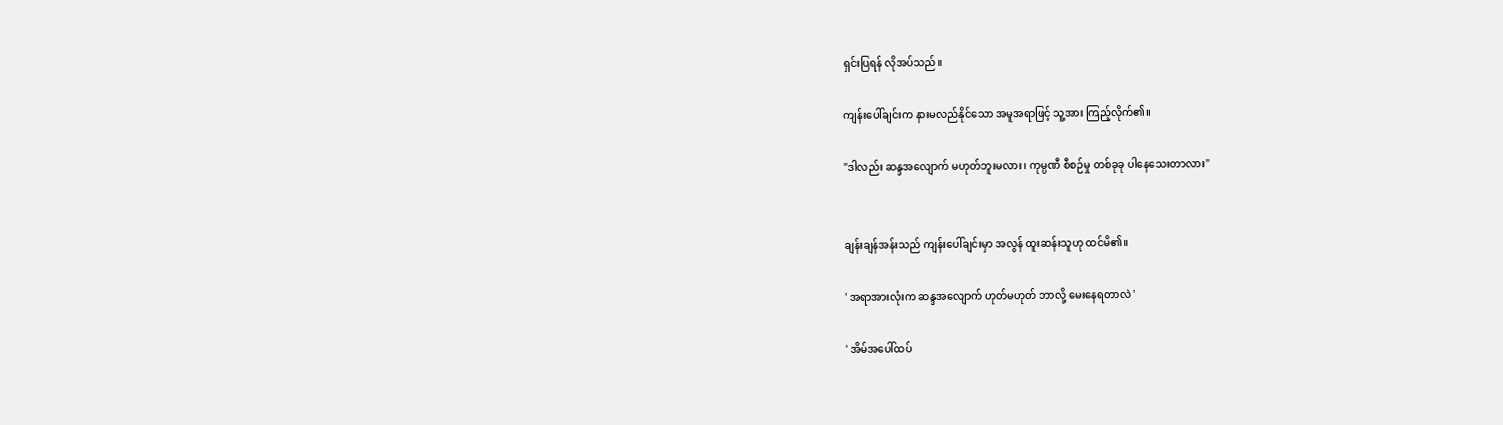ရှင်းပြရန် လိုအပ်သည်။

ကျန်းပေါ်ချင်းက နားမလည်နိုင်သော အမူအရာဖြင့် သူ့အား ကြည့်လိုက်၏။

"ဒါလည်း ဆန္ဒအလျောက် မဟုတ်ဘူးမလား၊ ကုမ္ပဏီ စီစဉ်မှု တစ်ခုခု ပါနေသေးတာလား"


ချန်းချန်အန်းသည် ကျန်းပေါ်ချင်းမှာ အလွန် ထူးဆန်းသူဟု ထင်မိ၏။

' အရာအားလုံးက ဆန္ဒအလျောက် ဟုတ်မဟုတ် ဘာလို့ မေးနေရတာလဲ '

' အိမ်အပေါ်ထပ်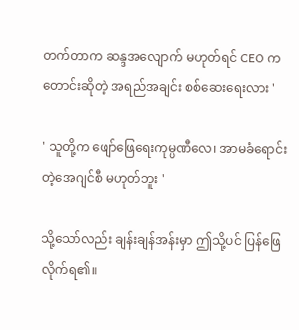တက်တာက ဆန္ဒအလျောက် မဟုတ်ရင် CEO က တောင်းဆိုတဲ့ အရည်အချင်း စစ်ဆေးရေးလား '

' သူတို့က ဖျော်ဖြေရေးကုမ္ပဏီလေ၊ အာမခံရောင်းတဲ့အေဂျင်စီ မဟုတ်ဘူး '

သို့သော်လည်း ချန်းချန်အန်းမှာ ဤသို့ပင် ပြန်ဖြေလိုက်ရ၏။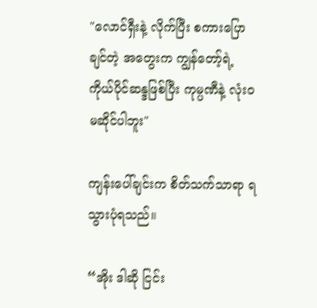"လောင်ရှီးနဲ့ လိုက်ပြီး စကားပြောချင်တဲ့ အတွေးက ကျွန်တော့်ရဲ့ ကိုယ်ပိုင်ဆန္ဒဖြစ်ပြီး ကုမ္ပဏီနဲ့ လုံးဝ မဆိုင်ပါဘူး"

ကျန်းပေါ်ချင်းက စိတ်သက်သာရာ ရသွားပုံရသည်။

“အိုး ဒါဆို ငြင်း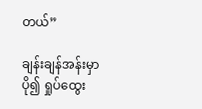တယ်”

ချန်းချန်အန်းမှာ ပို၍ ရှုပ်ထွေး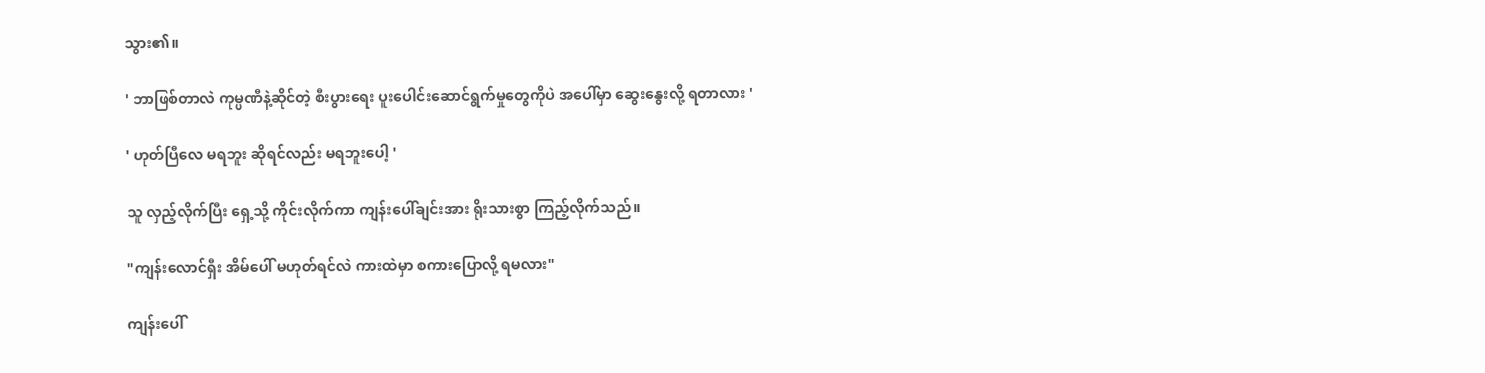သွား၏။

' ဘာဖြစ်တာလဲ ကုမ္ပဏီနဲ့ဆိုင်တဲ့ စီးပွားရေး ပူးပေါင်းဆောင်ရွက်မှုတွေကိုပဲ အပေါ်မှာ ဆွေးနွေးလို့ ရတာလား '

' ဟုတ်ပြီလေ မရဘူး ဆိုရင်လည်း မရဘူးပေါ့ '

သူ လှည့်လိုက်ပြီး ရှေ့သို့ ကိုင်းလိုက်ကာ ကျန်းပေါ်ချင်းအား ရိုးသားစွာ ကြည့်လိုက်သည်။

"ကျန်းလောင်ရှီး အိမ်ပေါ် မဟုတ်ရင်လဲ ကားထဲမှာ စကားပြောလို့ ရမလား"

ကျန်းပေါ်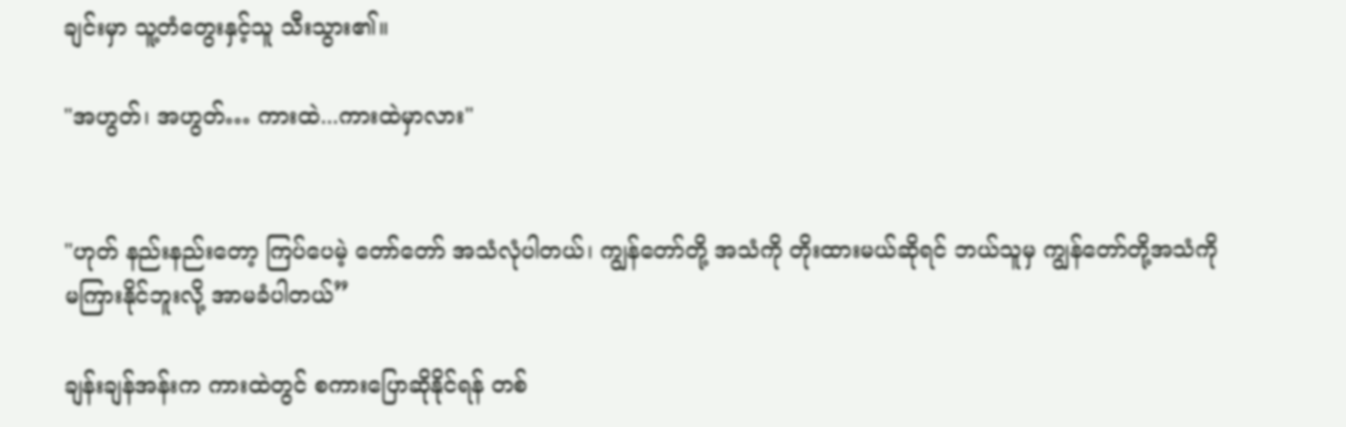ချင်းမှာ သူ့တံတွေးနှင့်သူ သီးသွား၏။

"အဟွတ်၊ အဟွတ်… ကားထဲ...ကားထဲမှာလား"


"ဟုတ် နည်းနည်းတော့ ကြပ်ပေမဲ့ တော်တော် အသံလုံပါတယ်၊ ကျွန်တော်တို့ အသံကို တိုးထားမယ်ဆိုရင် ဘယ်သူမှ ကျွန်တော်တို့အသံကို မကြားနိုင်ဘူးလို့ အာမခံပါတယ်”

ချန်းချန်အန်းက ကားထဲတွင် စကားပြောဆိုနိုင်ရန် တစ်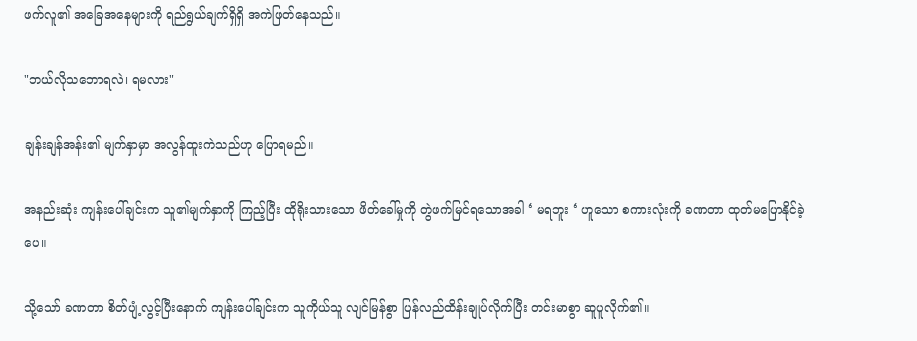ဖက်လူ၏ အခြေအနေများကို ရည်ရွယ်ချက်ရှိရှိ အကဲဖြတ်နေသည်။

"ဘယ်လိုသဘောရလဲ၊ ရမလား"

ချန်းချန်အန်း၏ မျက်နှာမှာ အလွန်ထူးကဲသည်ဟု ပြောရမည်။

အနည်းဆုံး ကျန်းပေါ်ချင်းက သူ၏မျက်နှာကို ကြည့်ပြီး ထိုရိုးသားသော ဖိတ်ခေါ်မှုကို တွဲဖက်မြင်ရသောအခါ ‘ မရဘူး ‘ ဟူသော စကားလုံးကို ခဏတာ ထုတ်မပြောနိုင်ခဲ့ပေ။

သို့သော် ခဏတာ စိတ်ပျံ့လွင့်ပြီးနောက် ကျန်းပေါ်ချင်းက သူကိုယ်သူ လျင်မြန်စွာ ပြန်လည်ထိန်းချုပ်လိုက်ပြီး တင်းမာစွာ ဆူပူလိုက်၏။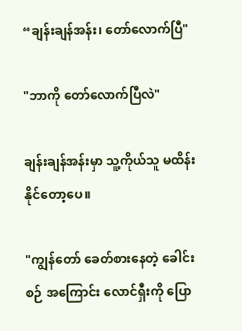“ချန်းချန်အန်း၊ တော်လောက်ပြီ"

"ဘာကို တော်လောက်ပြီလဲ"

ချန်းချန်အန်းမှာ သူ့ကိုယ်သူ မထိန်းနိုင်တော့ပေ။

"ကျွန်တော် ခေတ်စားနေတဲ့ ခေါင်းစဉ် အကြောင်း လောင်ရှီးကို ပြော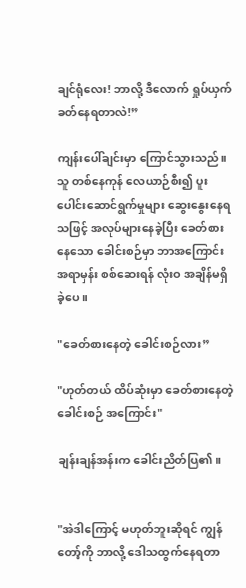ချင်ရုံလေး! ဘာလို့ ဒီလောက် ရှုပ်ယှက်ခတ်နေရတာလဲ!”

ကျန်းပေါ်ချင်းမှာ ကြောင်သွားသည်။ သူ တစ်နေကုန် လေယာဉ်စီး၍ ပူးပေါင်းဆောင်ရွက်မှုများ ဆွေးနွေးနေရသဖြင့် အလုပ်များနေခဲ့ပြီး ခေတ်စားနေသော ခေါင်းစဉ်မှာ ဘာအကြောင်းအရာမှန်း စစ်ဆေးရန် လုံးဝ အချိန်မရှိခဲ့ပေ။

"ခေတ်စားနေတဲ့ ခေါင်းစဉ်လား”

"ဟုတ်တယ် ထိပ်ဆုံးမှာ ခေတ်စားနေတဲ့ ခေါင်းစဉ် အကြောင်း"

ချန်းချန်အန်းက ခေါင်းညိတ်ပြ၏။


"အဲဒါကြောင့် မဟုတ်ဘူးဆိုရင် ကျွန်တော့်ကို ဘာလို့ ဒေါသထွက်နေရတာ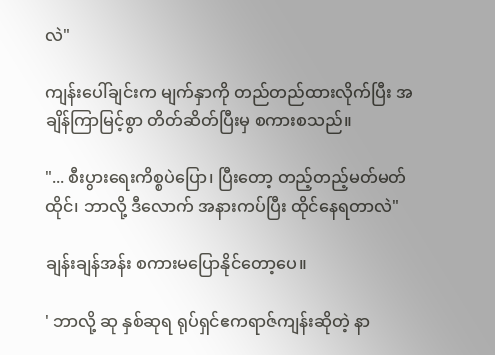လဲ"

ကျန်းပေါ်ချင်းက မျက်နှာကို တည်တည်ထားလိုက်ပြီး အချိန်ကြာမြင့်စွာ တိတ်ဆိတ်ပြီးမှ စကားစသည်။

"... စီးပွားရေးကိစ္စပဲပြော၊ ပြီးတော့ တည့်တည့်မတ်မတ် ထိုင်၊ ဘာလို့ ဒီလောက် အနားကပ်ပြီး ထိုင်နေရတာလဲ"

ချန်းချန်အန်း စကားမပြောနိုင်တော့ပေ။

' ဘာလို့ ဆု နှစ်ဆုရ ရုပ်ရှင်ဧကရာဇ်ကျန်းဆိုတဲ့ နာ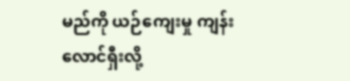မည်ကို ယဉ်ကျေးမှု ကျန်းလောင်ရှီးလို့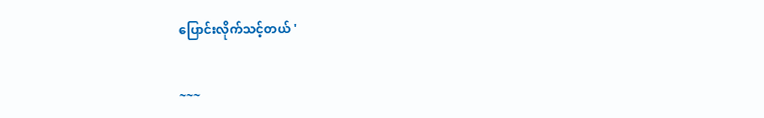ပြောင်းလိုက်သင့်တယ် '


~~~